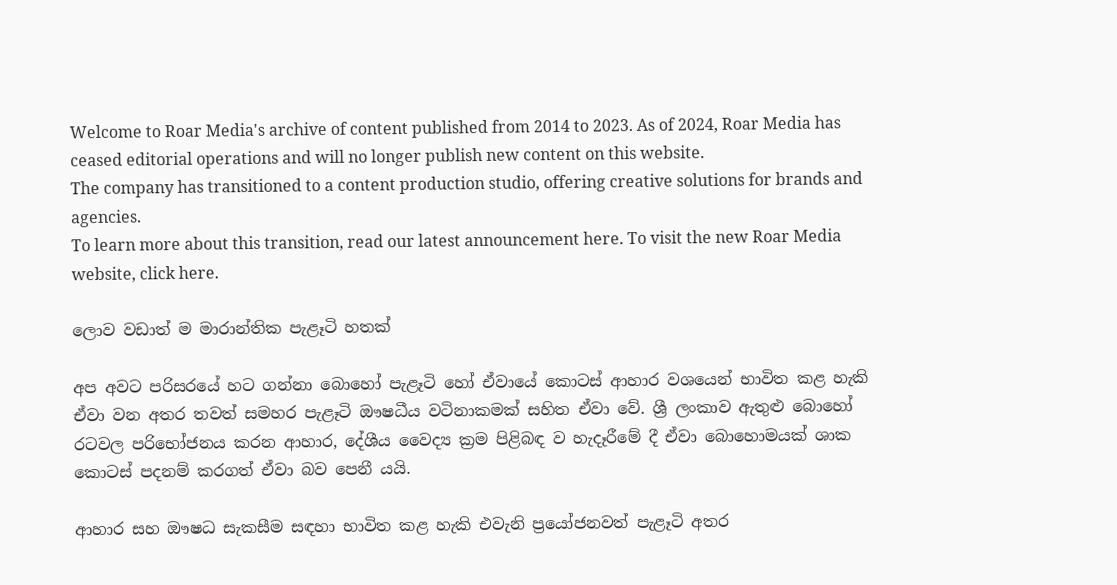Welcome to Roar Media's archive of content published from 2014 to 2023. As of 2024, Roar Media has ceased editorial operations and will no longer publish new content on this website.
The company has transitioned to a content production studio, offering creative solutions for brands and agencies.
To learn more about this transition, read our latest announcement here. To visit the new Roar Media website, click here.

ලොව වඩාත් ම මාරාන්තික පැළෑටි හතක්

අප අවට පරිසරයේ හට ගන්නා බොහෝ පැළෑටි හෝ ඒවායේ කොටස් ආහාර වශයෙන් භාවිත කළ හැකි ඒවා වන අතර තවත් සමහර පැළෑටි ඖෂධීය වටිනාකමක් සහිත ඒවා වේ. ශ්‍රී ලංකාව ඇතුළු බොහෝ රටවල පරිභෝජනය කරන ආහාර, දේශීය වෛද්‍ය ක්‍රම පිළිබඳ ව හැදෑරීමේ දී ඒවා බොහොමයක් ශාක කොටස් පදනම් කරගත් ඒවා බව පෙනී යයි.

ආහාර සහ ඖෂධ සැකසීම සඳහා භාවිත කළ හැකි එවැනි ප්‍රයෝජනවත් පැළෑටි අතර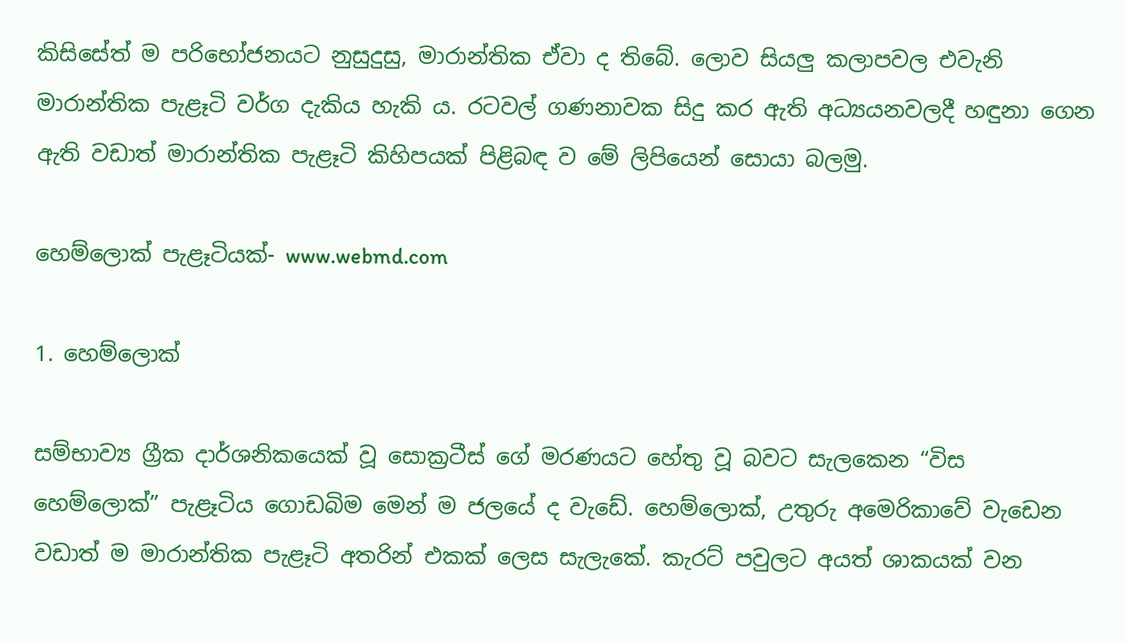කිසිසේත් ම පරිභෝජනයට නුසුදුසු, මාරාන්තික ඒවා ද තිබේ. ලොව සියලු කලාපවල එවැනි මාරාන්තික පැළෑටි වර්ග දැකිය හැකි ය. රටවල් ගණනාවක සිදු කර ඇති අධ්‍යයනවලදී හඳුනා ගෙන ඇති වඩාත් මාරාන්තික පැළෑටි කිහිපයක් පිළිබඳ ව මේ ලිපියෙන් සොයා බලමු.

හෙම්ලොක් පැළෑටියක්- www.webmd.com

1. හෙම්ලොක්

සම්භාව්‍ය ග්‍රීක දාර්ශනිකයෙක් වූ සොක්‍රටීස් ගේ මරණයට හේතු වූ බවට සැලකෙන “විස හෙම්ලොක්” පැළෑටිය ගොඩබිම මෙන් ම ජලයේ ද වැඩේ. හෙම්ලොක්, උතුරු අමෙරිකාවේ වැඩෙන වඩාත් ම මාරාන්තික පැළෑටි අතරින් එකක් ලෙස සැලැකේ. කැරට් පවුලට අයත් ශාකයක් වන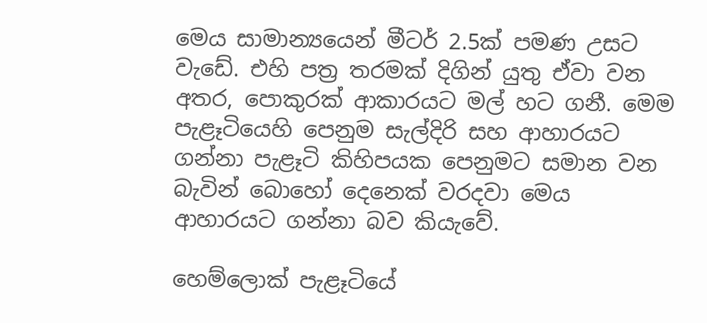මෙය සාමාන්‍යයෙන් මීටර් 2.5ක් පමණ උසට වැඩේ. එහි පත්‍ර තරමක් දිගින් යුතු ඒවා වන අතර, පොකුරක් ආකාරයට මල් හට ගනී. මෙම පැළෑටියෙහි පෙනුම සැල්දිරි සහ ආහාරයට ගන්නා පැළෑටි කිහිපයක පෙනුමට සමාන වන බැවින් බොහෝ දෙනෙක් වරදවා මෙය ආහාරයට ගන්නා බව කියැවේ.

හෙම්ලොක් පැළෑටියේ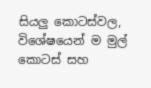සියලු කොටස්වල, විශේෂයෙන් ම මුල් කොටස් සහ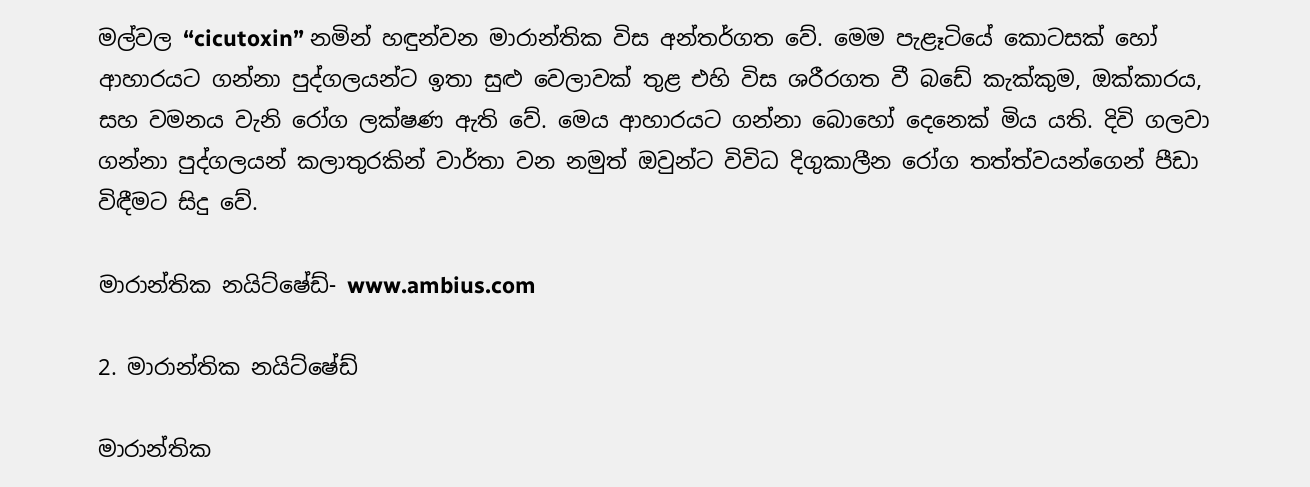මල්වල “cicutoxin” නමින් හඳුන්වන මාරාන්තික විස අන්තර්ගත වේ. මෙම පැළෑටියේ කොටසක් හෝ ආහාරයට ගන්නා පුද්ගලයන්ට ඉතා සුළු වෙලාවක් තුළ එහි විස ශරීරගත වී බඩේ කැක්කුම, ඔක්කාරය, සහ වමනය වැනි රෝග ලක්ෂණ ඇති වේ. මෙය ආහාරයට ගන්නා බොහෝ දෙනෙක් මිය යති. දිවි ගලවා ගන්නා පුද්ගලයන් කලාතුරකින් වාර්තා වන නමුත් ඔවුන්ට විවිධ දිගුකාලීන රෝග තත්ත්වයන්ගෙන් පීඩා විඳීමට සිදු වේ.

මාරාන්තික නයිට්ෂේඩ්- www.ambius.com

2. මාරාන්තික නයිට්ෂේඩ්

මාරාන්තික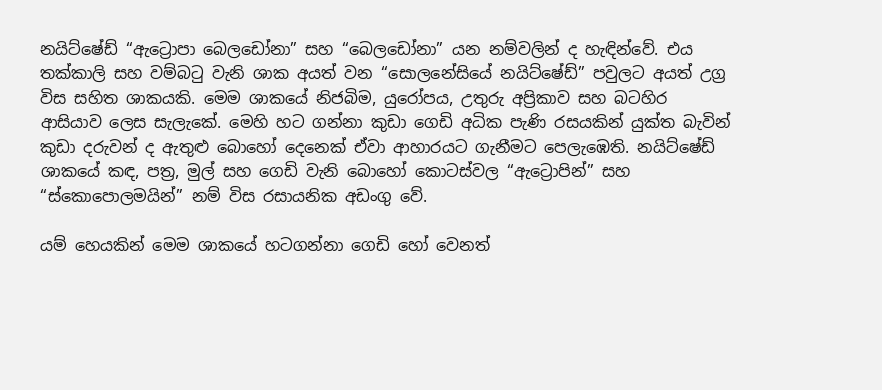නයිට්ෂේඩ් “ඇට්‍රොපා බෙලඩෝනා” සහ “බෙලඩෝනා” යන නම්වලින් ද හැඳින්වේ. එය තක්කාලි සහ වම්බටු වැනි ශාක අයත් වන “සොලනේසියේ නයිට්ෂේඩ්” පවුලට අයත් උග්‍ර විස සහිත ශාකයකි. මෙම ශාකයේ නිජබිම, යුරෝපය, උතුරු අප්‍රිකාව සහ බටහිර ආසියාව ලෙස සැලැකේ. මෙහි හට ගන්නා කුඩා ගෙඩි අධික පැණි රසයකින් යුක්ත බැවින් කුඩා දරුවන් ද ඇතුළු බොහෝ දෙනෙක් ඒවා ආහාරයට ගැනීමට පෙලැඹෙති. නයිට්ෂේඩ් ශාකයේ කඳ, පත්‍ර, මුල් සහ ගෙඩි වැනි බොහෝ කොටස්වල “ඇට්‍රොපින්” සහ “ස්කොපොලමයින්” නම් විස රසායනික අඩංගු වේ.

යම් හෙයකින් මෙම ශාකයේ හටගන්නා ගෙඩි හෝ වෙනත්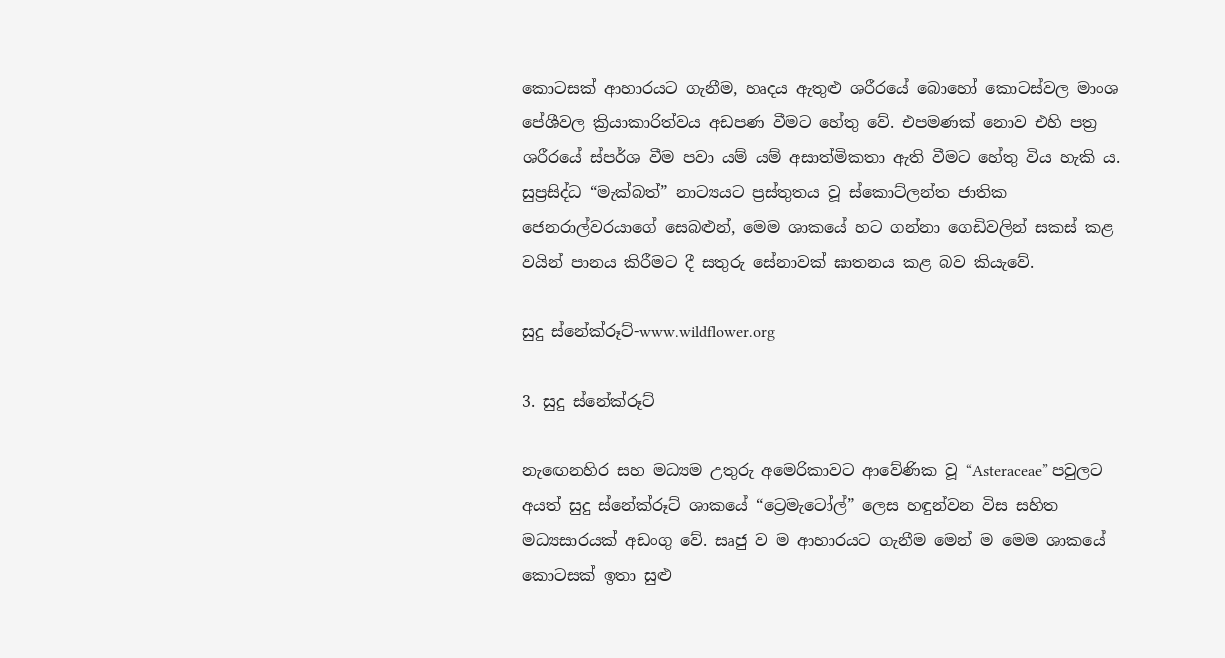කොටසක් ආහාරයට ගැනීම, හෘදය ඇතුළු ශරීරයේ බොහෝ කොටස්වල මාංශ පේශීවල ක්‍රියාකාරිත්වය අඩපණ වීමට හේතු වේ. එපමණක් නොව එහි පත්‍ර ශරීරයේ ස්පර්ශ වීම පවා යම් යම් අසාත්මිකතා ඇති වීමට හේතු විය හැකි ය. සුප්‍රසිද්ධ “මැක්බත්” නාට්‍යයට ප්‍රස්තුතය වූ ස්කොට්ලන්ත ජාතික ජෙනරාල්වරයාගේ සෙබළුන්, මෙම ශාකයේ හට ගන්නා ගෙඩිවලින් සකස් කළ වයින් පානය කිරීමට දී සතුරු සේනාවක් ඝාතනය කළ බව කියැවේ.

සුදු ස්නේක්රූට්-www.wildflower.org

3. සුදු ස්නේක්රූට්

නැඟෙනහිර සහ මධ්‍යම උතුරු අමෙරිකාවට ආවේණික වූ “Asteraceae” පවුලට අයත් සුදු ස්නේක්රූට් ශාකයේ “ට්‍රෙමැටෝල්” ලෙස හඳුන්වන විස සහිත මධ්‍යසාරයක් අඩංගු වේ. සෘජු ව ම ආහාරයට ගැනීම මෙන් ම මෙම ශාකයේ කොටසක් ඉතා සුළු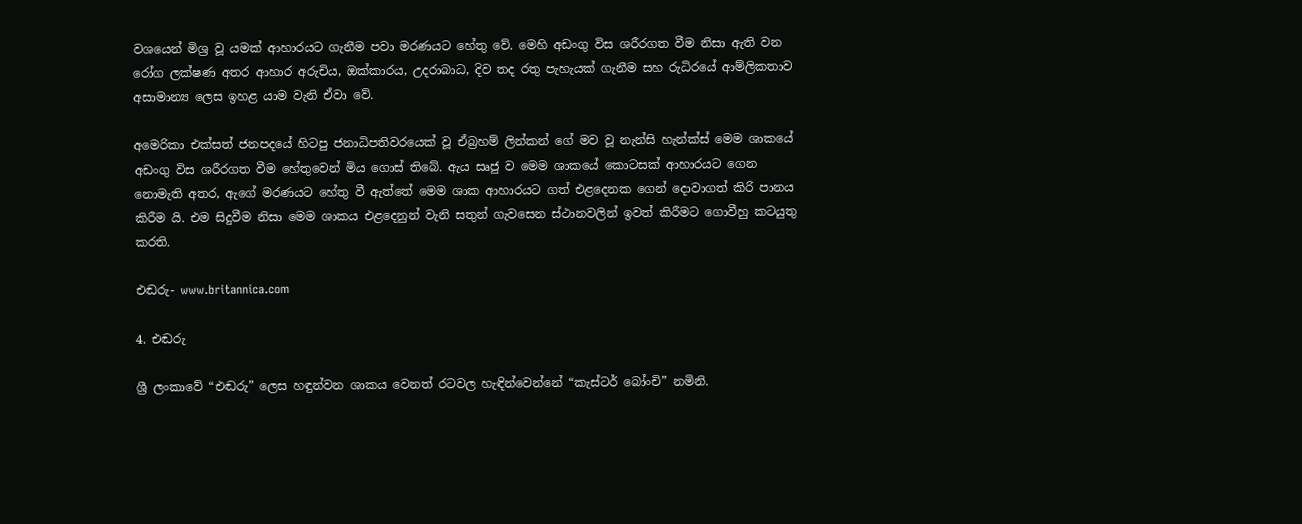වශයෙන් මිශ්‍ර වූ යමක් ආහාරයට ගැනීම පවා මරණයට හේතු වේ. මෙහි අඩංගු විස ශරීරගත වීම නිසා ඇති වන රෝග ලක්ෂණ අතර ආහාර අරුචිය, ඔක්කාරය, උදරාබාධ, දිව තද රතු පැහැයක් ගැනීම සහ රුධිරයේ ආම්ලිකතාව අසාමාන්‍ය ලෙස ඉහළ යාම වැනි ඒවා වේ.

අමෙරිකා එක්සත් ජනපදයේ හිටපු ජනාධිපතිවරයෙක් වූ ඒබ්‍රහම් ලින්කන් ගේ මව වූ නැන්සි හැන්ක්ස් මෙම ශාකයේ අඩංගු විස ශරීරගත වීම හේතුවෙන් මිය ගොස් තිබේ. ඇය සෘජු ව මෙම ශාකයේ කොටසක් ආහාරයට ගෙන නොමැති අතර, ඇගේ මරණයට හේතු වී ඇත්තේ මෙම ශාක ආහාරයට ගත් එළදෙනක ගෙන් දොවාගත් කිරි පානය කිරීම යි. එම සිදුවීම නිසා මෙම ශාකය එළදෙනුන් වැනි සතුන් ගැවසෙන ස්ථානවලින් ඉවත් කිරීමට ගොවීහු කටයුතු කරති.

එඬරු- www.britannica.com

4. එඬරු

ශ්‍රී ලංකාවේ “එඬරු” ලෙස හඳුන්වන ශාකය වෙනත් රටවල හැඳින්වෙන්නේ “කැස්ටර් බෝංචි” නමිනි.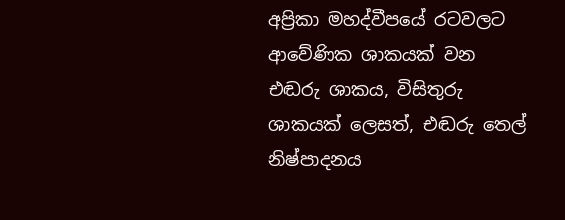අප්‍රිකා මහද්වීපයේ රටවලට ආවේණික ශාකයක් වන එඬරු ශාකය, විසිතුරු ශාකයක් ලෙසත්, එඬරු තෙල් නිෂ්පාදනය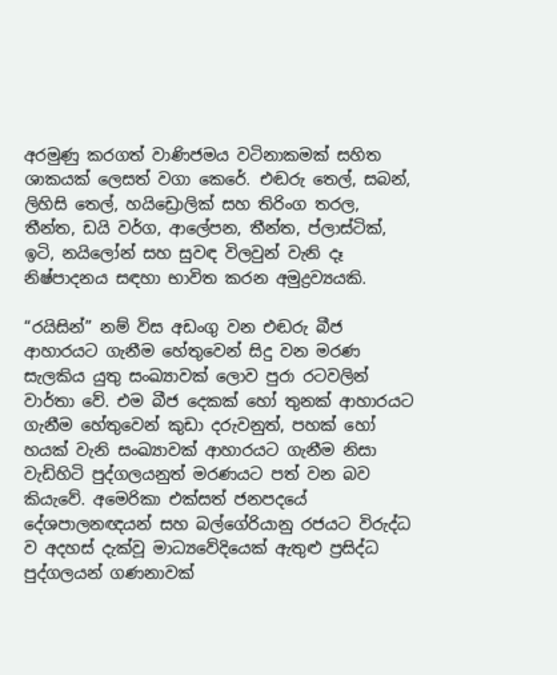අරමුණු කරගත් වාණිජමය වටිනාකමක් සහිත ශාකයක් ලෙසත් වගා කෙරේ. එඬරු තෙල්, සබන්, ලිහිසි තෙල්, හයිඩ්‍රොලික් සහ තිරිංග තරල, තීන්ත, ඩයි වර්ග, ආලේපන, තීන්ත, ප්ලාස්ටික්, ඉටි, නයිලෝන් සහ සුවඳ විලවුන් වැනි දෑ නිෂ්පාදනය සඳහා භාවිත කරන අමුද්‍රව්‍යයකි.

“රයිසින්” නම් විස අඩංගු වන එඬරු බීජ ආහාරයට ගැනීම හේතුවෙන් සිදු වන මරණ සැලකිය යුතු සංඛ්‍යාවක් ලොව පුරා රටවලින් වාර්තා වේ. එම බීජ දෙකක් හෝ තුනක් ආහාරයට ගැනීම හේතුවෙන් කුඩා දරුවනුත්, පහක් හෝ හයක් වැනි සංඛ්‍යාවක් ආහාරයට ගැනීම නිසා වැඩිහිටි පුද්ගලයනුත් මරණයට පත් වන බව කියැවේ. අමෙරිකා එක්සත් ජනපදයේ දේශපාලනඥයන් සහ බල්ගේරියානු රජයට විරුද්ධ ව අදහස් දැක්වූ මාධ්‍යවේදියෙක් ඇතුළු ප්‍රසිද්ධ පුද්ගලයන් ගණනාවක්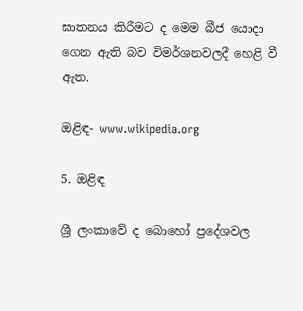ඝාතනය කිරීමට ද මෙම බීජ යොදා ගෙන ඇති බව විමර්ශනවලදී හෙළි වී ඇත.

ඔළිඳ- www.wikipedia.org

5. ඔළිඳ

ශ්‍රී ලංකාවේ ද බොහෝ ප්‍රදේශවල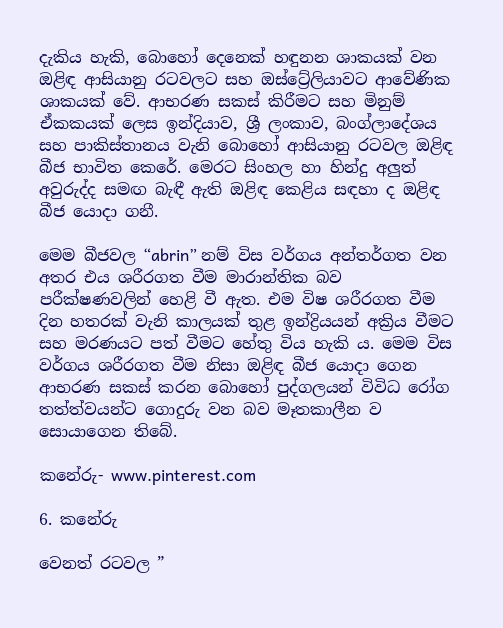දැකිය හැකි, බොහෝ දෙනෙක් හඳුනන ශාකයක් වන ඔළිඳ ආසියානු රටවලට සහ ඔස්ට්‍රේලියාවට ආවේණික ශාකයක් වේ. ආභරණ සකස් කිරීමට සහ මිනුම් ඒකකයක් ලෙස ඉන්දියාව, ශ්‍රී ලංකාව, බංග්ලාදේශය සහ පාකිස්තානය වැනි බොහෝ ආසියානු රටවල ඔළිඳ බීජ භාවිත කෙරේ. මෙරට සිංහල හා හින්දු අලුත් අවුරුද්ද සමඟ බැඳී ඇති ඔළිඳ කෙළිය සඳහා ද ඔළිඳ බීජ යොදා ගනී.

මෙම බීජවල “abrin” නම් විස වර්ගය අන්තර්ගත වන අතර එය ශරීරගත වීම මාරාන්තික බව පරීක්ෂණවලින් හෙළි වී ඇත. එම විෂ ශරීරගත වීම දින හතරක් වැනි කාලයක් තුළ ඉන්ද්‍රියයන් අක්‍රිය වීමට සහ මරණයට පත් වීමට හේතු විය හැකි ය. මෙම විස වර්ගය ශරීරගත වීම නිසා ඔළිඳ බීජ යොදා ගෙන ආභරණ සකස් කරන බොහෝ පුද්ගලයන් විවිධ රෝග තත්ත්වයන්ට ගොදුරු වන බව මෑතකාලීන ව සොයාගෙන තිබේ.

කනේරු- www.pinterest.com

6. කනේරු

වෙනත් රටවල ”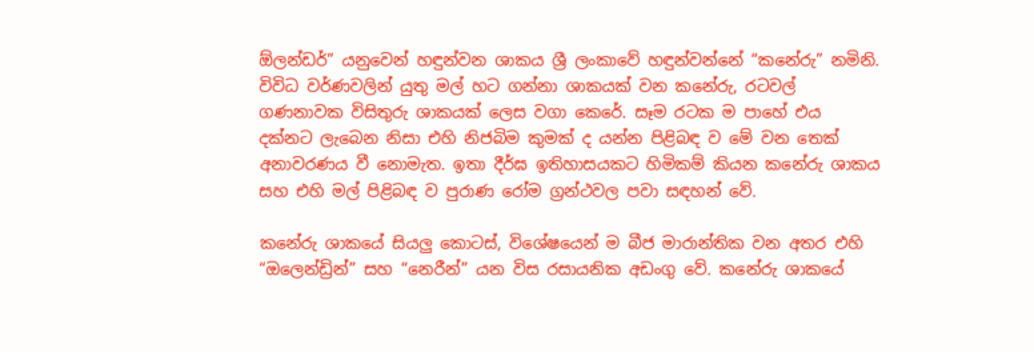ඕලන්ඩර්” යනුවෙන් හඳුන්වන ශාකය ශ්‍රී ලංකාවේ හඳුන්වන්නේ “කනේරු” නමිනි. විවිධ වර්ණවලින් යුතු මල් හට ගන්නා ශාකයක් වන කනේරු, රටවල් ගණනාවක විසිතුරු ශාකයක් ලෙස වගා කෙරේ. සෑම රටක ම පාහේ එය දක්නට ලැබෙන නිසා එහි නිජබිම කුමක් ද යන්න පිළිබඳ ව මේ වන තෙක් අනාවරණය වී නොමැත. ඉතා දීර්ඝ ඉතිහාසයකට හිමිකම් කියන කනේරු ශාකය සහ එහි මල් පිළිබඳ ව පුරාණ රෝම ග්‍රන්ථවල පවා සඳහන් වේ.

කනේරු ශාකයේ සියලු කොටස්, විශේෂයෙන් ම බීජ මාරාන්තික වන අතර එහි “ඔලෙන්ඩ්‍රින්” සහ “නෙරීන්” යන විස රසායනික අඩංගු වේ. කනේරු ශාකයේ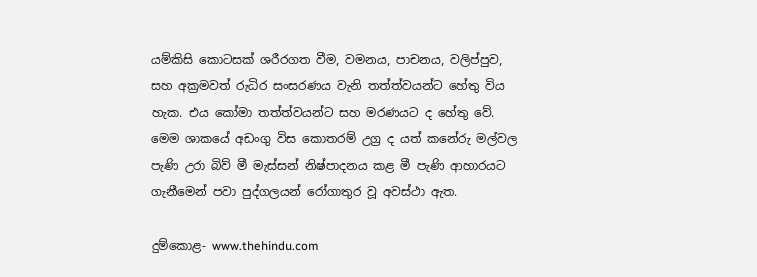යම්කිසි කොටසක් ශරීරගත වීම, වමනය, පාචනය, වලිප්පුව, සහ අක්‍රමවත් රුධිර සංසරණය වැනි තත්ත්වයන්ට හේතු විය හැක. එය කෝමා තත්ත්වයන්ට සහ මරණයට ද හේතු වේ. මෙම ශාකයේ අඩංගු විස කොතරම් උග්‍ර ද යත් කනේරු මල්වල පැණි උරා බිව් මී මැස්සන් නිෂ්පාදනය කළ මී පැණි ආහාරයට ගැනීමෙන් පවා පුද්ගලයන් රෝගාතුර වූ අවස්ථා ඇත.

දුම්කොළ- www.thehindu.com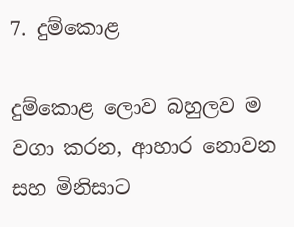7. දුම්කොළ

දුම්කොළ ලොව බහුලව ම වගා කරන, ආහාර නොවන සහ මිනිසාට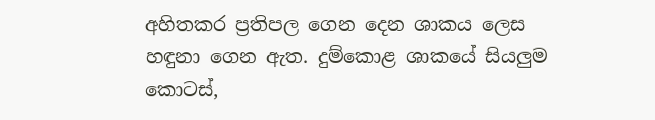අහිතකර ප්‍රතිපල ගෙන දෙන ශාකය ලෙස හඳුනා ගෙන ඇත. දුම්කොළ ශාකයේ සියලුම කොටස්,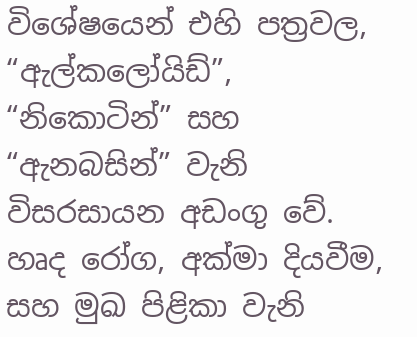විශේෂයෙන් එහි පත්‍රවල, “ඇල්කලෝයිඩ්”, “නිකොටින්” සහ “ඇනබසින්” වැනි විසරසායන අඩංගු වේ. හෘද රෝග, අක්මා දියවීම, සහ මුඛ පිළිකා වැනි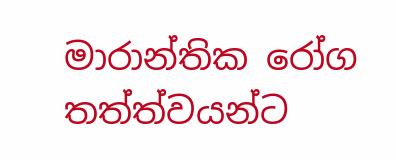මාරාන්තික රෝග තත්ත්වයන්ට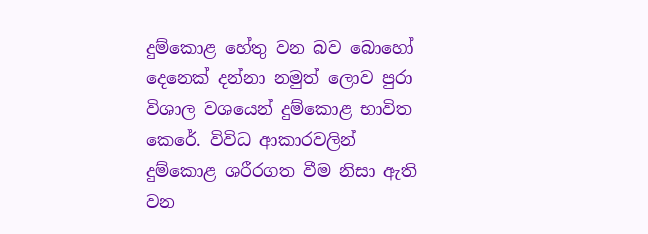දුම්කොළ හේතු වන බව බොහෝ දෙනෙක් දන්නා නමුත් ලොව පුරා විශාල වශයෙන් දුම්කොළ භාවිත කෙරේ. විවිධ ආකාරවලින් දුම්කොළ ශරීරගත වීම නිසා ඇති වන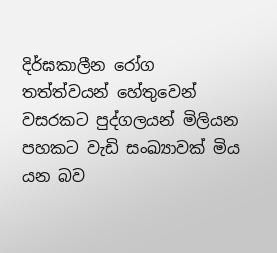දිර්ඝකාලීන රෝග තත්ත්වයන් හේතුවෙන් වසරකට පුද්ගලයන් මිලියන පහකට වැඩි සංඛ්‍යාවක් මිය යන බව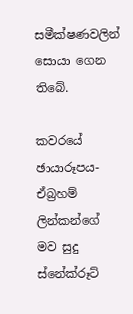සමීක්ෂණවලින් සොයා ගෙන තිබේ.

කවරයේ ඡායාරූපය- ඒබ්‍රහම් ලින්කන්ගේ මව සුදු ස්නේක්රූට්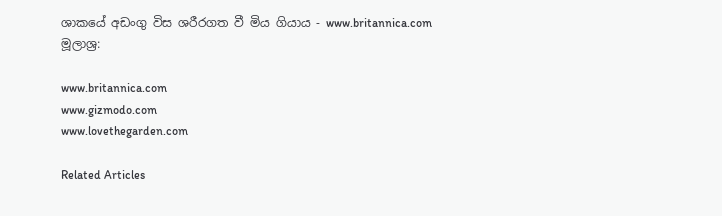ශාකයේ අඩංගු විස ශරීරගත වී මිය ගියාය - www.britannica.com
මූලාශ්‍ර:

www.britannica.com
www.gizmodo.com
www.lovethegarden.com

Related Articles